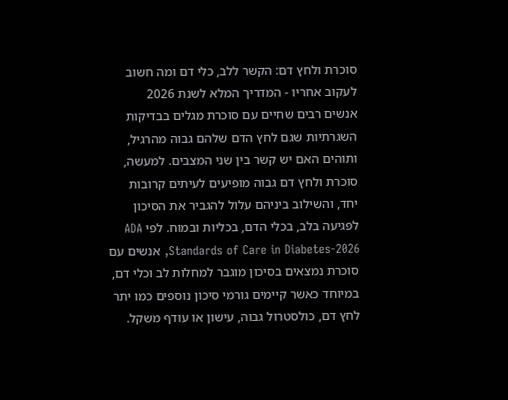סוכרת ולחץ דם: הקשר ללב, כלי דם ומה חשוב לעקוב אחריו - המדריך המלא לשנת 2026
אנשים רבים שחיים עם סוכרת מגלים בבדיקות השגרתיות שגם לחץ הדם שלהם גבוה מהרגיל, ותוהים האם יש קשר בין שני המצבים. למעשה, סוכרת ולחץ דם גבוה מופיעים לעיתים קרובות יחד, והשילוב ביניהם עלול להגביר את הסיכון לפגיעה בלב, בכלי הדם, בכליות ובמוח. לפי ADA Standards of Care in Diabetes-2026, אנשים עם סוכרת נמצאים בסיכון מוגבר למחלות לב וכלי דם, במיוחד כאשר קיימים גורמי סיכון נוספים כמו יתר לחץ דם, כולסטרול גבוה, עישון או עודף משקל.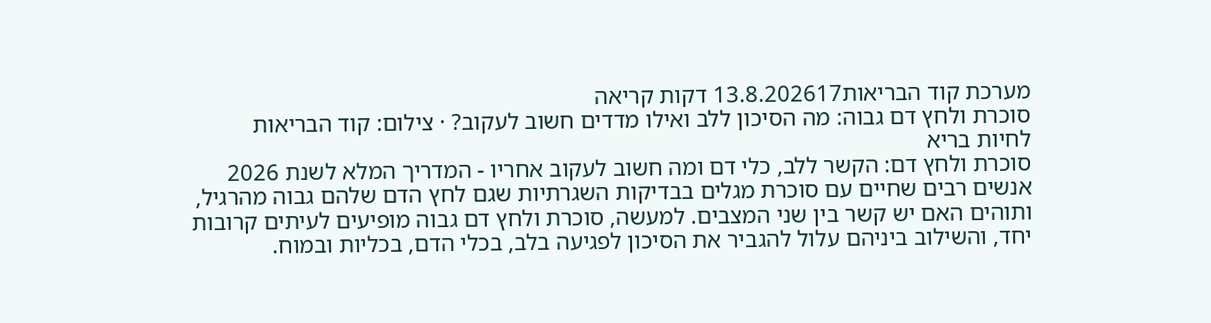מערכת קוד הבריאות13.8.202617 דקות קריאה
סוכרת ולחץ דם גבוה: מה הסיכון ללב ואילו מדדים חשוב לעקוב? · צילום: קוד הבריאות
לחיות בריא
סוכרת ולחץ דם: הקשר ללב, כלי דם ומה חשוב לעקוב אחריו - המדריך המלא לשנת 2026
אנשים רבים שחיים עם סוכרת מגלים בבדיקות השגרתיות שגם לחץ הדם שלהם גבוה מהרגיל, ותוהים האם יש קשר בין שני המצבים. למעשה, סוכרת ולחץ דם גבוה מופיעים לעיתים קרובות יחד, והשילוב ביניהם עלול להגביר את הסיכון לפגיעה בלב, בכלי הדם, בכליות ובמוח.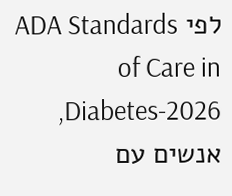לפי ADA Standards of Care in Diabetes-2026, אנשים עם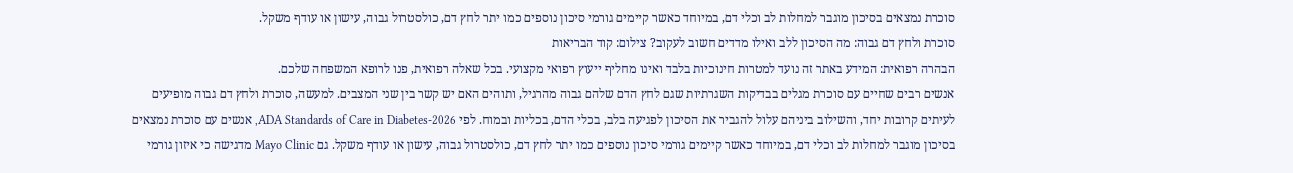סוכרת נמצאים בסיכון מוגבר למחלות לב וכלי דם, במיוחד כאשר קיימים גורמי סיכון נוספים כמו יתר לחץ דם, כולסטרול גבוה, עישון או עודף משקל.
סוכרת ולחץ דם גבוה: מה הסיכון ללב ואילו מדדים חשוב לעקוב? צילום: קוד הבריאות
הבהרה רפואית: המידע באתר זה נועד למטרות חינוכיות בלבד ואינו מחליף ייעוץ רפואי מקצועי. בכל שאלה רפואית, פנו לרופא המשפחה שלכם.
אנשים רבים שחיים עם סוכרת מגלים בבדיקות השגרתיות שגם לחץ הדם שלהם גבוה מהרגיל, ותוהים האם יש קשר בין שני המצבים. למעשה, סוכרת ולחץ דם גבוה מופיעים לעיתים קרובות יחד, והשילוב ביניהם עלול להגביר את הסיכון לפגיעה בלב, בכלי הדם, בכליות ובמוח. לפי ADA Standards of Care in Diabetes-2026, אנשים עם סוכרת נמצאים בסיכון מוגבר למחלות לב וכלי דם, במיוחד כאשר קיימים גורמי סיכון נוספים כמו יתר לחץ דם, כולסטרול גבוה, עישון או עודף משקל. גם Mayo Clinic מדגישה כי איזון גורמי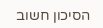הסיכון חשוב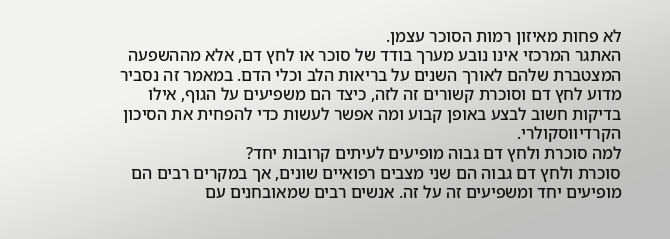לא פחות מאיזון רמות הסוכר עצמן.
האתגר המרכזי אינו נובע מערך בודד של סוכר או לחץ דם, אלא מההשפעה המצטברת שלהם לאורך השנים על בריאות הלב וכלי הדם. במאמר זה נסביר מדוע לחץ דם וסוכרת קשורים זה לזה, כיצד הם משפיעים על הגוף, אילו בדיקות חשוב לבצע באופן קבוע ומה אפשר לעשות כדי להפחית את הסיכון הקרדיווסקולרי.
למה סוכרת ולחץ דם גבוה מופיעים לעיתים קרובות יחד?
סוכרת ולחץ דם גבוה הם שני מצבים רפואיים שונים, אך במקרים רבים הם מופיעים יחד ומשפיעים זה על זה. אנשים רבים שמאובחנים עם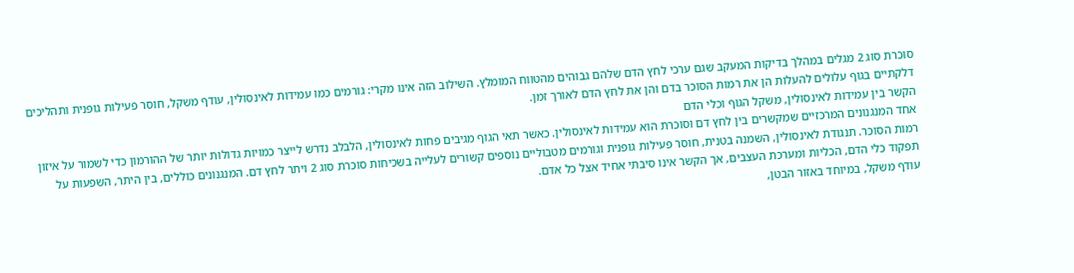סוכרת סוג 2 מגלים במהלך בדיקות המעקב שגם ערכי לחץ הדם שלהם גבוהים מהטווח המומלץ. השילוב הזה אינו מקרי: גורמים כמו עמידות לאינסולין, עודף משקל, חוסר פעילות גופנית ותהליכים דלקתיים בגוף עלולים להעלות הן את רמות הסוכר בדם והן את לחץ הדם לאורך זמן.
הקשר בין עמידות לאינסולין, משקל הגוף וכלי הדם
אחד המנגנונים המרכזיים שמקשרים בין לחץ דם וסוכרת הוא עמידות לאינסולין. כאשר תאי הגוף מגיבים פחות לאינסולין, הלבלב נדרש לייצר כמויות גדולות יותר של ההורמון כדי לשמור על איזון רמות הסוכר. תנגודת לאינסולין, השמנה בטנית, חוסר פעילות גופנית וגורמים מטבוליים נוספים קשורים לעלייה בשכיחות סוכרת סוג 2 ויתר לחץ דם. המנגנונים כוללים, בין היתר, השפעות על תפקוד כלי הדם, הכליות ומערכת העצבים, אך הקשר אינו סיבתי אחיד אצל כל אדם.
עודף משקל, במיוחד באזור הבטן,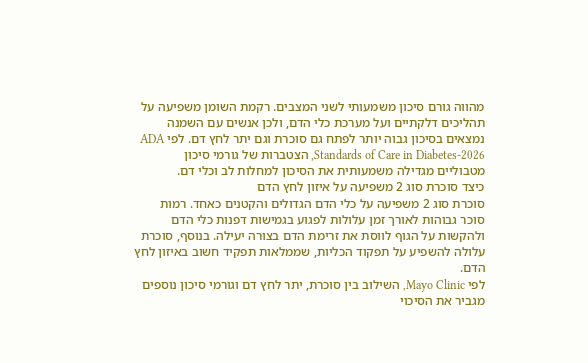מהווה גורם סיכון משמעותי לשני המצבים. רקמת השומן משפיעה על תהליכים דלקתיים ועל מערכת כלי הדם, ולכן אנשים עם השמנה נמצאים בסיכון גבוה יותר לפתח גם סוכרת וגם יתר לחץ דם. לפי ADA Standards of Care in Diabetes-2026, הצטברות של גורמי סיכון מטבוליים מגדילה משמעותית את הסיכון למחלות לב וכלי דם.
כיצד סוכרת סוג 2 משפיעה על איזון לחץ הדם
סוכרת סוג 2 משפיעה על כלי הדם הגדולים והקטנים כאחד. רמות סוכר גבוהות לאורך זמן עלולות לפגוע בגמישות דפנות כלי הדם ולהקשות על הגוף לווסת את זרימת הדם בצורה יעילה. בנוסף, סוכרת עלולה להשפיע על תפקוד הכליות, שממלאות תפקיד חשוב באיזון לחץ הדם.
לפי Mayo Clinic, השילוב בין סוכרת, יתר לחץ דם וגורמי סיכון נוספים מגביר את הסיכוי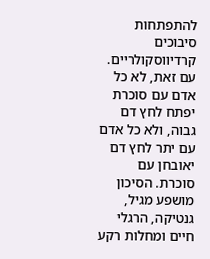להתפתחות סיבוכים קרדיווסקולריים. עם זאת, לא כל אדם עם סוכרת יפתח לחץ דם גבוה, ולא כל אדם עם יתר לחץ דם יאובחן עם סוכרת. הסיכון מושפע מגיל, גנטיקה, הרגלי חיים ומחלות רקע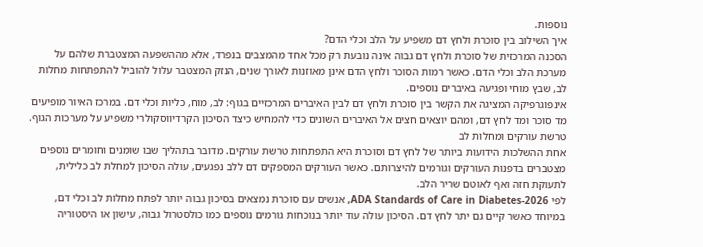נוספות.
איך השילוב בין סוכרת ולחץ דם משפיע על הלב וכלי הדם?
הסכנה המרכזית של סוכרת ולחץ דם גבוה אינה נובעת רק מכל אחד מהמצבים בנפרד, אלא מההשפעה המצטברת שלהם על מערכת הלב וכלי הדם. כאשר רמות הסוכר ולחץ הדם אינן מאוזנות לאורך שנים, הנזק המצטבר עלול להוביל להתפתחות מחלות לב, שבץ מוחי ופגיעה באיברים נוספים.
אינפוגרפיקה המציגה את הקשר בין סוכרת ולחץ דם לבין האיברים המרכזיים בגוף: לב, מוח, כליות וכלי דם. במרכז האיור מופיעים מד סוכר ומד לחץ דם, ומהם יוצאים חצים אל האיברים השונים כדי להמחיש כיצד הסיכון הקרדיווסקולרי משפיע על מערכות הגוף.
טרשת עורקים ומחלות לב
אחת ההשלכות הידועות ביותר של לחץ דם וסוכרת היא התפתחות טרשת עורקים. מדובר בתהליך שבו שומנים וחומרים נוספים מצטברים בדפנות העורקים וגורמים להיצרותם. כאשר העורקים המספקים דם ללב נפגעים, עולה הסיכון למחלת לב כלילית, לתעוקת חזה ואף לאוטם שריר הלב.
לפי ADA Standards of Care in Diabetes-2026, אנשים עם סוכרת נמצאים בסיכון גבוה יותר לפתח מחלות לב וכלי דם, במיוחד כאשר קיים גם יתר לחץ דם. הסיכון עולה עוד יותר בנוכחות גורמים נוספים כמו כולסטרול גבוה, עישון או היסטוריה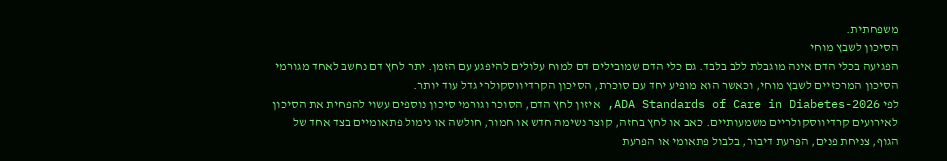משפחתית.
הסיכון לשבץ מוחי
הפגיעה בכלי הדם אינה מוגבלת ללב בלבד. גם כלי הדם שמובילים דם למוח עלולים להיפגע עם הזמן. יתר לחץ דם נחשב לאחד מגורמי הסיכון המרכזיים לשבץ מוחי, וכאשר הוא מופיע יחד עם סוכרת, הסיכון הקרדיווסקולרי גדל עוד יותר.
לפי ADA Standards of Care in Diabetes-2026, איזון לחץ הדם, הסוכר וגורמי סיכון נוספים עשוי להפחית את הסיכון לאירועים קרדיווסקולריים משמעותיים. כאב או לחץ בחזה, קוצר נשימה חדש או חמור, חולשה או נימול פתאומיים בצד אחד של הגוף, צניחת פנים, הפרעת דיבור, בלבול פתאומי או הפרעת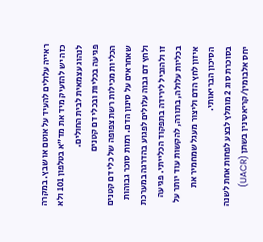ראייה עלולים להעיד על אוטם או שבץ. במקרה כזה יש להזעיק מיד את מד״א בטלפון 101 ולא לנהוג עצמאית לבית החולים.
פגיעה בכליות ובכלי דם קטנים
הכליות מכילות רשת צפופה של כלי דם קטנים שאחראים על סינון הדם. רמות סוכר גבוהות ולחץ דם גבוה עלולים לפגוע בהדרגה במערכת זו ולהוביל לירידה בתפקוד הכלייתי. פגיעה בכליות עלולה, בתורה, להקשות עוד יותר על איזון לחץ הדם וליצור מעגל שמחמיר את הסיכון הבריאותי.
בסוכרת סוג 2 מומלץ לבצע לפחות אחת לשנה יחס אלבומין/קריאטינין בשתן (UACR)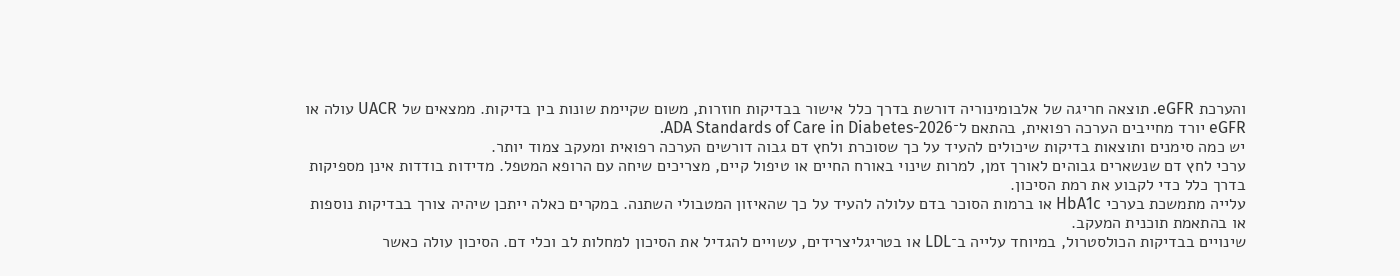והערכת eGFR. תוצאה חריגה של אלבומינוריה דורשת בדרך כלל אישור בבדיקות חוזרות, משום שקיימת שונות בין בדיקות. ממצאים של UACR עולה או eGFR יורד מחייבים הערכה רפואית, בהתאם ל־ADA Standards of Care in Diabetes-2026.
יש כמה סימנים ותוצאות בדיקות שיכולים להעיד על כך שסוכרת ולחץ דם גבוה דורשים הערכה רפואית ומעקב צמוד יותר.
ערכי לחץ דם שנשארים גבוהים לאורך זמן, למרות שינוי באורח החיים או טיפול קיים, מצריכים שיחה עם הרופא המטפל. מדידות בודדות אינן מספיקות בדרך כלל כדי לקבוע את רמת הסיכון.
עלייה מתמשכת בערכי HbA1c או ברמות הסוכר בדם עלולה להעיד על כך שהאיזון המטבולי השתנה. במקרים כאלה ייתכן שיהיה צורך בבדיקות נוספות או בהתאמת תוכנית המעקב.
שינויים בבדיקות הכולסטרול, במיוחד עלייה ב־LDL או בטריגליצרידים, עשויים להגדיל את הסיכון למחלות לב וכלי דם. הסיכון עולה כאשר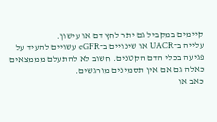קיימים במקביל גם יתר לחץ דם או עישון.
עלייה ב־UACR או שינויים ב־eGFR עשויים להעיד על פגיעה בכלי הדם הקטנים. חשוב לא להתעלם מממצאים כאלה גם אם אין תסמינים מורגשים.
כאב או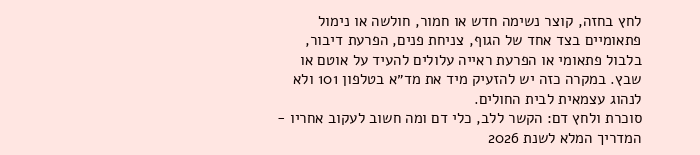לחץ בחזה, קוצר נשימה חדש או חמור, חולשה או נימול פתאומיים בצד אחד של הגוף, צניחת פנים, הפרעת דיבור, בלבול פתאומי או הפרעת ראייה עלולים להעיד על אוטם או שבץ. במקרה כזה יש להזעיק מיד את מד״א בטלפון 101 ולא לנהוג עצמאית לבית החולים.
סוכרת ולחץ דם: הקשר ללב, כלי דם ומה חשוב לעקוב אחריו - המדריך המלא לשנת 2026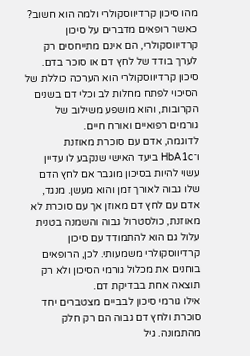מהו סיכון קרדיווסקולרי ולמה הוא חשוב?
כאשר רופאים מדברים על סיכון קרדיווסקולרי, הם אינם מתייחסים רק לערך בודד של לחץ דם או סוכר בדם. סיכון קרדיווסקולרי הוא הערכה כוללת של הסיכוי לפתח מחלות לב וכלי דם בשנים הקרובות, והוא מושפע משילוב של גורמים רפואיים ואורח חיים.
לדוגמה, אדם עם סוכרת מאוזנת ו־HbA1c ביעד האישי שנקבע לו עדיין עשוי להיות בסיכון מוגבר אם לחץ הדם שלו גבוה לאורך זמן והוא מעשן. מנגד, אדם עם לחץ דם מאוזן אך עם סוכרת לא מאוזנת, כולסטרול גבוה והשמנה בטנית עלול גם הוא להתמודד עם סיכון קרדיווסקולרי משמעותי. לכן, הרופאים בוחנים את מכלול גורמי הסיכון ולא רק תוצאה אחת בבדיקת דם.
אילו גורמי סיכון לבביים מצטברים יחד
סוכרת ולחץ דם גבוה הם רק חלק מהתמונה. גיל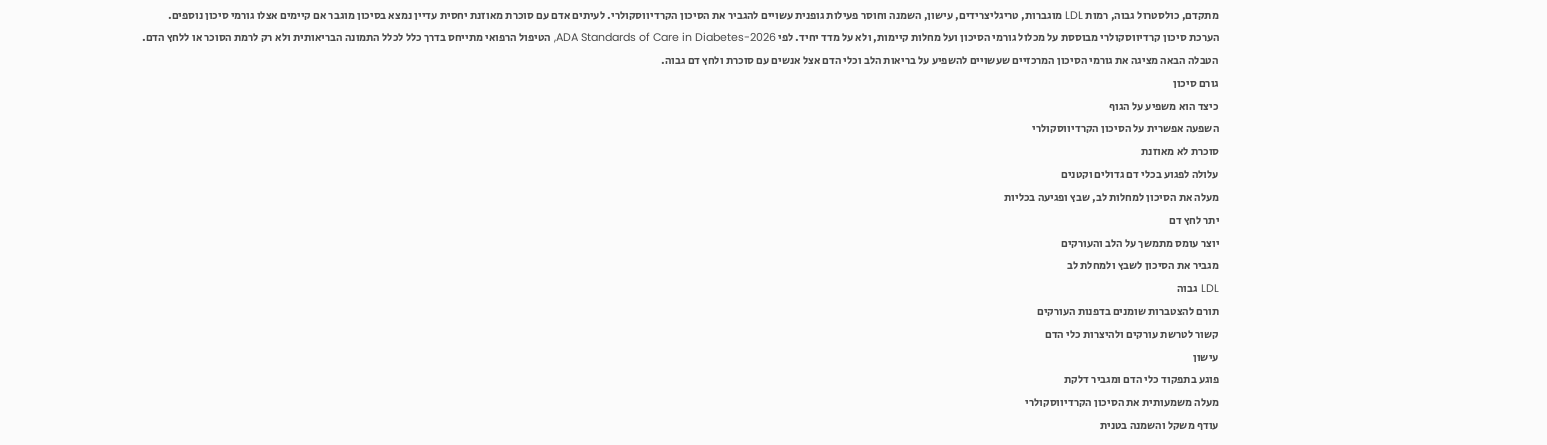מתקדם, כולסטרול גבוה, רמות LDL מוגברות, טריגליצרידים, עישון, השמנה וחוסר פעילות גופנית עשויים להגביר את הסיכון הקרדיווסקולרי. לעיתים אדם עם סוכרת מאוזנת יחסית עדיין נמצא בסיכון מוגבר אם קיימים אצלו גורמי סיכון נוספים.
הערכת סיכון קרדיווסקולרי מבוססת על מכלול גורמי הסיכון ועל מחלות קיימות, ולא על מדד יחיד. לפי ADA Standards of Care in Diabetes-2026, הטיפול הרפואי מתייחס בדרך כלל לכלל התמונה הבריאותית ולא רק לרמת הסוכר או ללחץ הדם.
הטבלה הבאה מציגה את גורמי הסיכון המרכזיים שעשויים להשפיע על בריאות הלב וכלי הדם אצל אנשים עם סוכרת ולחץ דם גבוה.
גורם סיכון
כיצד הוא משפיע על הגוף
השפעה אפשרית על הסיכון הקרדיווסקולרי
סוכרת לא מאוזנת
עלולה לפגוע בכלי דם גדולים וקטנים
מעלה את הסיכון למחלות לב, שבץ ופגיעה בכליות
יתר לחץ דם
יוצר עומס מתמשך על הלב והעורקים
מגביר את הסיכון לשבץ ולמחלת לב
LDL גבוה
תורם להצטברות שומנים בדפנות העורקים
קשור לטרשת עורקים ולהיצרות כלי הדם
עישון
פוגע בתפקוד כלי הדם ומגביר דלקת
מעלה משמעותית את הסיכון הקרדיווסקולרי
עודף משקל והשמנה בטנית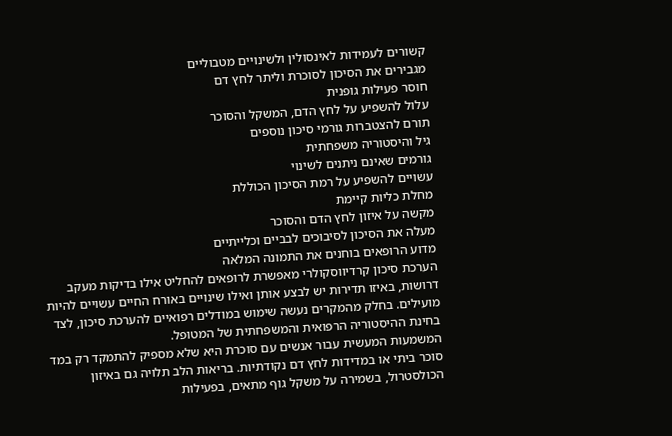קשורים לעמידות לאינסולין ולשינויים מטבוליים
מגבירים את הסיכון לסוכרת וליתר לחץ דם
חוסר פעילות גופנית
עלול להשפיע על לחץ הדם, המשקל והסוכר
תורם להצטברות גורמי סיכון נוספים
גיל והיסטוריה משפחתית
גורמים שאינם ניתנים לשינוי
עשויים להשפיע על רמת הסיכון הכוללת
מחלת כליות קיימת
מקשה על איזון לחץ הדם והסוכר
מעלה את הסיכון לסיבוכים לבביים וכלייתיים
מדוע הרופאים בוחנים את התמונה המלאה
הערכת סיכון קרדיווסקולרי מאפשרת לרופאים להחליט אילו בדיקות מעקב דרושות, באיזו תדירות יש לבצע אותן ואילו שינויים באורח החיים עשויים להיות מועילים. בחלק מהמקרים נעשה שימוש במודלים רפואיים להערכת סיכון, לצד בחינת ההיסטוריה הרפואית והמשפחתית של המטופל.
המשמעות המעשית עבור אנשים עם סוכרת היא שלא מספיק להתמקד רק במד סוכר ביתי או במדידות לחץ דם נקודתיות. בריאות הלב תלויה גם באיזון הכולסטרול, בשמירה על משקל גוף מתאים, בפעילות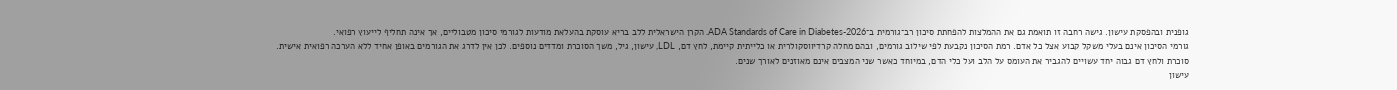גופנית ובהפסקת עישון. גישה רחבה זו תואמת גם את ההמלצות להפחתת סיכון רב־גורמית ב־ADA Standards of Care in Diabetes-2026. הקרן הישראלית ללב בריא עוסקת בהעלאת מודעות לגורמי סיכון מטבוליים, אך אינה תחליף לייעוץ רפואי.
גורמי הסיכון אינם בעלי משקל קבוע אצל כל אדם. רמת הסיכון נקבעת לפי שילוב גורמים, ובהם מחלה קרדיווסקולרית או כלייתית קיימת, לחץ דם, LDL, עישון, גיל, משך הסוכרת ומדדים נוספים. לכן אין לדרג את הגורמים באופן אחיד ללא הערכה רפואית אישית.
סוכרת ולחץ דם גבוה יחד עשויים להגביר את העומס על הלב ועל כלי הדם, במיוחד כאשר שני המצבים אינם מאוזנים לאורך שנים.
עישון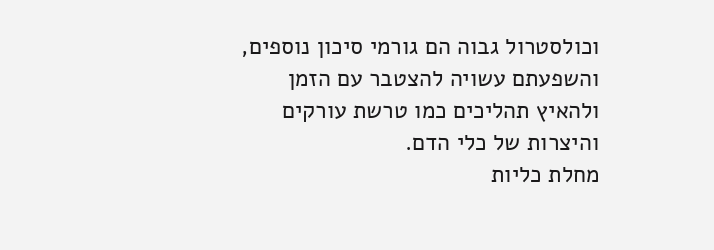וכולסטרול גבוה הם גורמי סיכון נוספים, והשפעתם עשויה להצטבר עם הזמן ולהאיץ תהליכים כמו טרשת עורקים והיצרות של כלי הדם.
מחלת כליות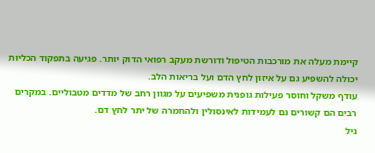קיימת מעלה את מורכבות הטיפול ודורשת מעקב רפואי הדוק יותר. פגיעה בתפקוד הכליות יכולה להשפיע גם על איזון לחץ הדם ועל בריאות הלב.
עודף משקל וחוסר פעילות גופנית משפיעים על מגוון רחב של מדדים מטבוליים. במקרים רבים הם קשורים גם לעמידות לאינסולין ולהחמרה של יתר לחץ דם.
גיל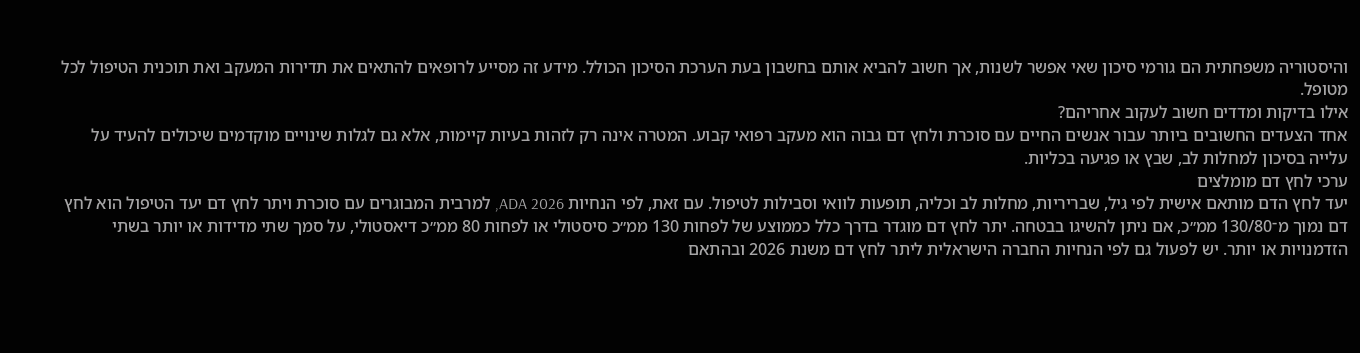והיסטוריה משפחתית הם גורמי סיכון שאי אפשר לשנות, אך חשוב להביא אותם בחשבון בעת הערכת הסיכון הכולל. מידע זה מסייע לרופאים להתאים את תדירות המעקב ואת תוכנית הטיפול לכל מטופל.
אילו בדיקות ומדדים חשוב לעקוב אחריהם?
אחד הצעדים החשובים ביותר עבור אנשים החיים עם סוכרת ולחץ דם גבוה הוא מעקב רפואי קבוע. המטרה אינה רק לזהות בעיות קיימות, אלא גם לגלות שינויים מוקדמים שיכולים להעיד על עלייה בסיכון למחלות לב, שבץ או פגיעה בכליות.
ערכי לחץ דם מומלצים
יעד לחץ הדם מותאם אישית לפי גיל, שבריריות, מחלות לב וכליה, תופעות לוואי וסבילות לטיפול. עם זאת, לפי הנחיות ADA 2026, למרבית המבוגרים עם סוכרת ויתר לחץ דם יעד הטיפול הוא לחץ דם נמוך מ־130/80 ממ״כ, אם ניתן להשיגו בבטחה. יתר לחץ דם מוגדר בדרך כלל כממוצע של לפחות 130 ממ״כ סיסטולי או לפחות 80 ממ״כ דיאסטולי, על סמך שתי מדידות או יותר בשתי הזדמנויות או יותר. יש לפעול גם לפי הנחיות החברה הישראלית ליתר לחץ דם משנת 2026 ובהתאם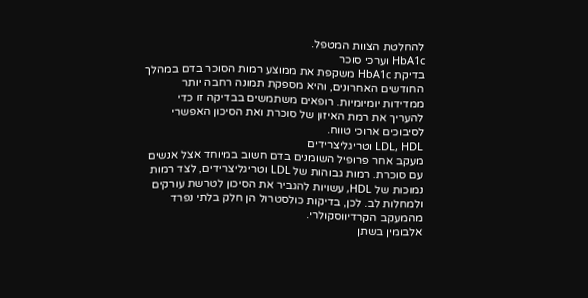להחלטת הצוות המטפל.
HbA1c וערכי סוכר
בדיקת HbA1c משקפת את ממוצע רמות הסוכר בדם במהלך החודשים האחרונים, והיא מספקת תמונה רחבה יותר ממדידות יומיומיות. רופאים משתמשים בבדיקה זו כדי להעריך את רמת האיזון של סוכרת ואת הסיכון האפשרי לסיבוכים ארוכי טווח.
LDL, HDL וטריגליצרידים
מעקב אחר פרופיל השומנים בדם חשוב במיוחד אצל אנשים עם סוכרת. רמות גבוהות של LDL וטריגליצרידים, לצד רמות נמוכות של HDL, עשויות להגביר את הסיכון לטרשת עורקים ולמחלות לב. לכן, בדיקות כולסטרול הן חלק בלתי נפרד מהמעקב הקרדיווסקולרי.
אלבומין בשתן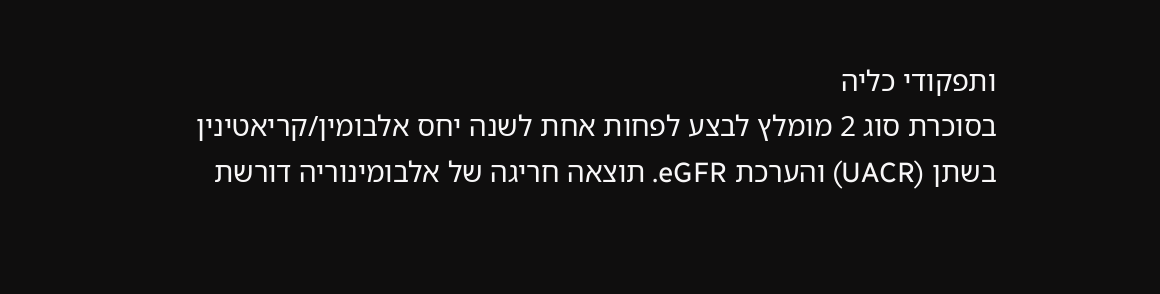ותפקודי כליה
בסוכרת סוג 2 מומלץ לבצע לפחות אחת לשנה יחס אלבומין/קריאטינין בשתן (UACR) והערכת eGFR. תוצאה חריגה של אלבומינוריה דורשת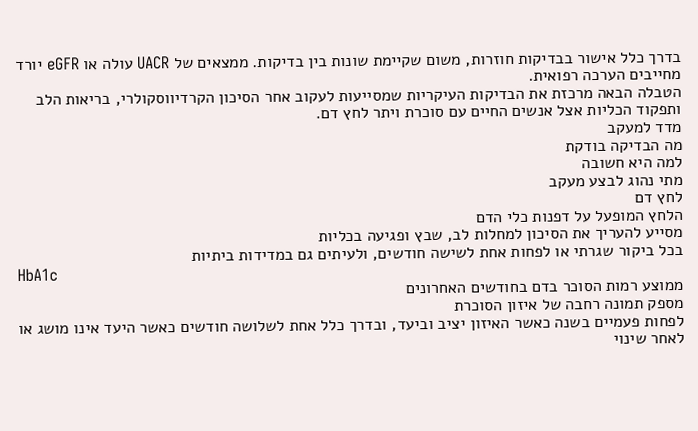בדרך כלל אישור בבדיקות חוזרות, משום שקיימת שונות בין בדיקות. ממצאים של UACR עולה או eGFR יורד מחייבים הערכה רפואית.
הטבלה הבאה מרכזת את הבדיקות העיקריות שמסייעות לעקוב אחר הסיכון הקרדיווסקולרי, בריאות הלב ותפקוד הכליות אצל אנשים החיים עם סוכרת ויתר לחץ דם.
מדד למעקב
מה הבדיקה בודקת
למה היא חשובה
מתי נהוג לבצע מעקב
לחץ דם
הלחץ המופעל על דפנות כלי הדם
מסייע להעריך את הסיכון למחלות לב, שבץ ופגיעה בכליות
בכל ביקור שגרתי או לפחות אחת לשישה חודשים, ולעיתים גם במדידות ביתיות
HbA1c
ממוצע רמות הסוכר בדם בחודשים האחרונים
מספק תמונה רחבה של איזון הסוכרת
לפחות פעמיים בשנה כאשר האיזון יציב וביעד, ובדרך כלל אחת לשלושה חודשים כאשר היעד אינו מושג או לאחר שינוי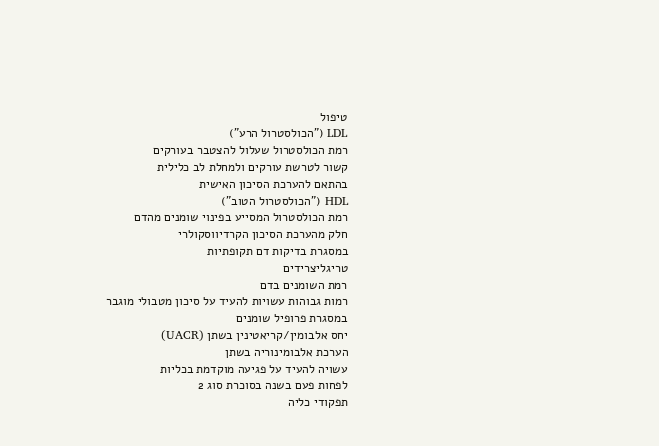טיפול
LDL ("הכולסטרול הרע")
רמת הכולסטרול שעלול להצטבר בעורקים
קשור לטרשת עורקים ולמחלת לב כלילית
בהתאם להערכת הסיכון האישית
HDL ("הכולסטרול הטוב")
רמת הכולסטרול המסייע בפינוי שומנים מהדם
חלק מהערכת הסיכון הקרדיווסקולרי
במסגרת בדיקות דם תקופתיות
טריגליצרידים
רמת השומנים בדם
רמות גבוהות עשויות להעיד על סיכון מטבולי מוגבר
במסגרת פרופיל שומנים
יחס אלבומין/קריאטינין בשתן (UACR)
הערכת אלבומינוריה בשתן
עשויה להעיד על פגיעה מוקדמת בכליות
לפחות פעם בשנה בסוכרת סוג 2
תפקודי כליה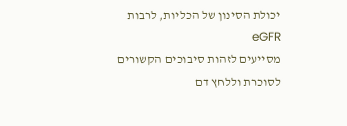יכולת הסינון של הכליות, לרבות eGFR
מסייעים לזהות סיבוכים הקשורים לסוכרת וללחץ דם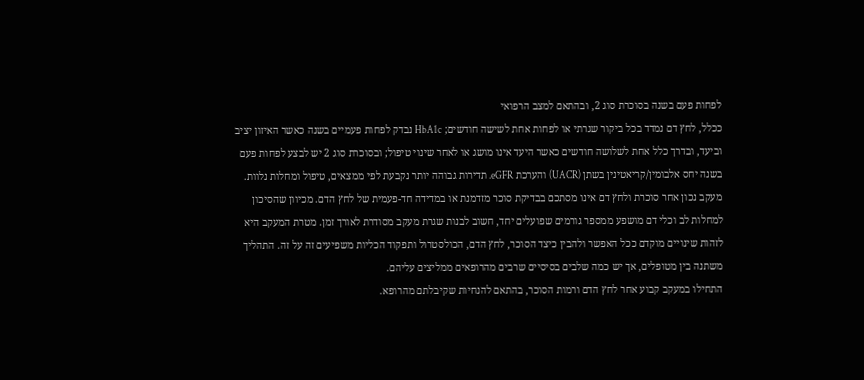לפחות פעם בשנה בסוכרת סוג 2, ובהתאם למצב הרפואי
ככלל, לחץ דם נמדד בכל ביקור שגרתי או לפחות אחת לשישה חודשים; HbA1c נבדק לפחות פעמיים בשנה כאשר האיזון יציב וביעד, ובדרך כלל אחת לשלושה חודשים כאשר היעד אינו מושג או לאחר שינוי טיפול; ובסוכרת סוג 2 יש לבצע לפחות פעם בשנה יחס אלבומין/קריאטינין בשתן (UACR) והערכת eGFR. תדירות גבוהה יותר נקבעת לפי ממצאים, טיפול ומחלות נלוות.
מעקב נכון אחר סוכרת ולחץ דם אינו מסתכם בבדיקת סוכר מזדמנת או במדידה חד-פעמית של לחץ הדם. מכיוון שהסיכון למחלות לב וכלי דם מושפע ממספר גורמים שפועלים יחד, חשוב לבנות שגרת מעקב מסודרת לאורך זמן. מטרת המעקב היא לזהות שינויים מוקדם ככל האפשר ולהבין כיצד הסוכר, לחץ הדם, הכולסטרול ותפקוד הכליות משפיעים זה על זה. התהליך משתנה בין מטופלים, אך יש כמה שלבים בסיסיים שרבים מהרופאים ממליצים עליהם.
התחילו במעקב קבוע אחר לחץ הדם ורמות הסוכר, בהתאם להנחיות שקיבלתם מהרופא.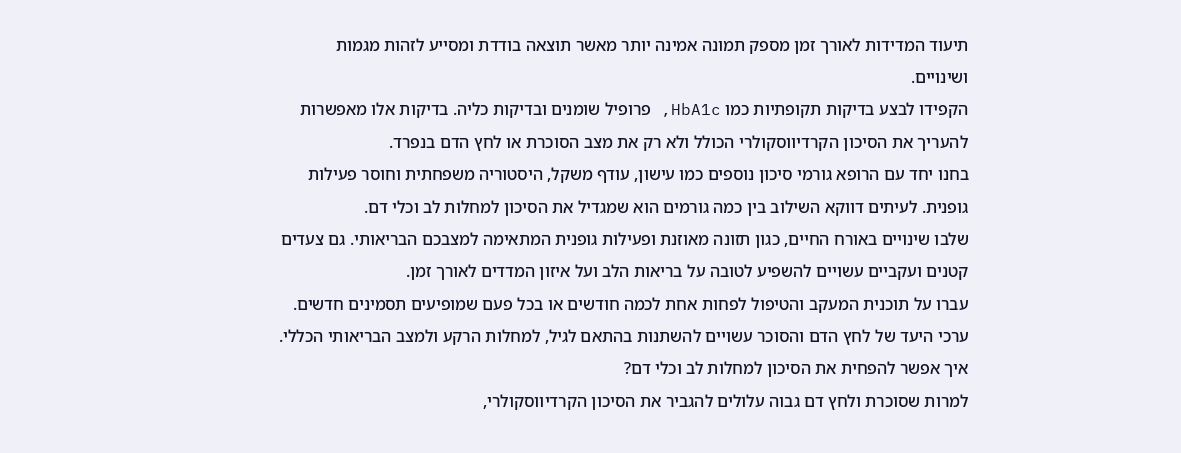תיעוד המדידות לאורך זמן מספק תמונה אמינה יותר מאשר תוצאה בודדת ומסייע לזהות מגמות ושינויים.
הקפידו לבצע בדיקות תקופתיות כמו HbA1c, פרופיל שומנים ובדיקות כליה. בדיקות אלו מאפשרות להעריך את הסיכון הקרדיווסקולרי הכולל ולא רק את מצב הסוכרת או לחץ הדם בנפרד.
בחנו יחד עם הרופא גורמי סיכון נוספים כמו עישון, עודף משקל, היסטוריה משפחתית וחוסר פעילות גופנית. לעיתים דווקא השילוב בין כמה גורמים הוא שמגדיל את הסיכון למחלות לב וכלי דם.
שלבו שינויים באורח החיים, כגון תזונה מאוזנת ופעילות גופנית המתאימה למצבכם הבריאותי. גם צעדים קטנים ועקביים עשויים להשפיע לטובה על בריאות הלב ועל איזון המדדים לאורך זמן.
עברו על תוכנית המעקב והטיפול לפחות אחת לכמה חודשים או בכל פעם שמופיעים תסמינים חדשים. ערכי היעד של לחץ הדם והסוכר עשויים להשתנות בהתאם לגיל, למחלות הרקע ולמצב הבריאותי הכללי.
איך אפשר להפחית את הסיכון למחלות לב וכלי דם?
למרות שסוכרת ולחץ דם גבוה עלולים להגביר את הסיכון הקרדיווסקולרי,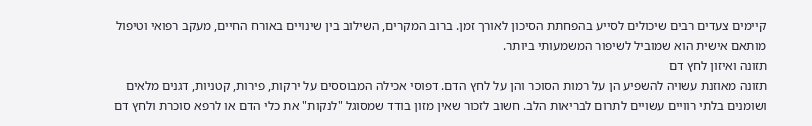קיימים צעדים רבים שיכולים לסייע בהפחתת הסיכון לאורך זמן. ברוב המקרים, השילוב בין שינויים באורח החיים, מעקב רפואי וטיפול מותאם אישית הוא שמוביל לשיפור המשמעותי ביותר.
תזונה ואיזון לחץ דם
תזונה מאוזנת עשויה להשפיע הן על רמות הסוכר והן על לחץ הדם. דפוסי אכילה המבוססים על ירקות, פירות, קטניות, דגנים מלאים ושומנים בלתי רוויים עשויים לתרום לבריאות הלב. חשוב לזכור שאין מזון בודד שמסוגל "לנקות" את כלי הדם או לרפא סוכרת ולחץ דם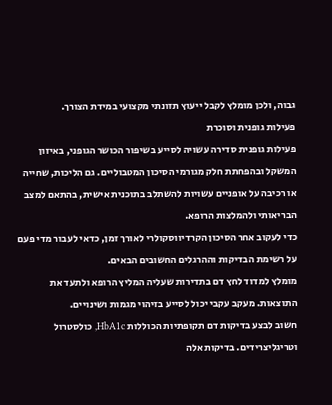גבוה, ולכן מומלץ לקבל ייעוץ תזונתי מקצועי במידת הצורך.
פעילות גופנית וסוכרת
פעילות גופנית סדירה עשויה לסייע בשיפור הכושר הגופני, באיזון המשקל ובהפחתת חלק מגורמי הסיכון המטבוליים. גם הליכות, שחייה או רכיבה על אופניים עשויות להשתלב בתוכנית אישית, בהתאם למצב הבריאותי ולהמלצות הרופא.
כדי לעקוב אחר הסיכון הקרדיווסקולרי לאורך זמן, כדאי לעבור מדי פעם על רשימת הבדיקות וההרגלים החשובים הבאים.
מומלץ למדוד לחץ דם בתדירות שעליה המליץ הרופא ולתעד את התוצאות. מעקב עקבי יכול לסייע בזיהוי מגמות ושינויים.
חשוב לבצע בדיקות דם תקופתיות הכוללות HbA1c, כולסטרול וטריגליצרידים. בדיקות אלה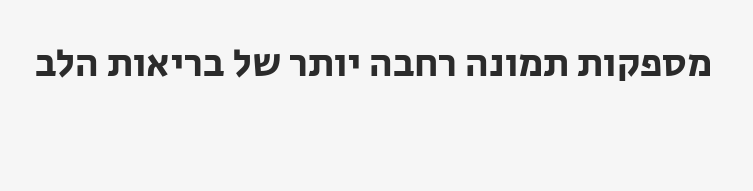מספקות תמונה רחבה יותר של בריאות הלב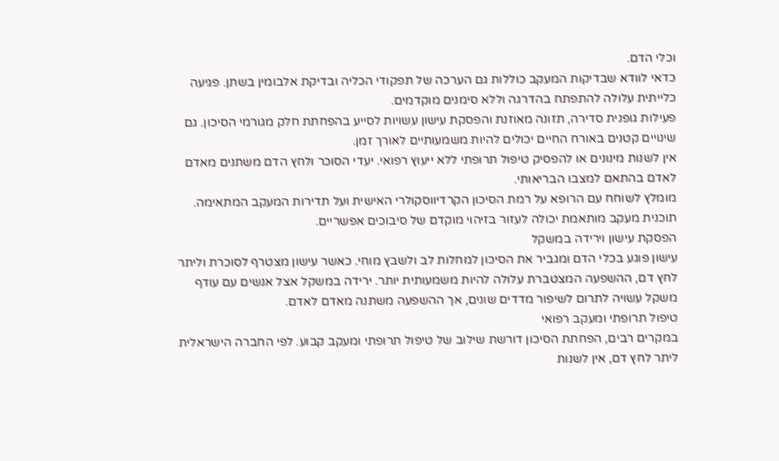וכלי הדם.
כדאי לוודא שבדיקות המעקב כוללות גם הערכה של תפקודי הכליה ובדיקת אלבומין בשתן. פגיעה כלייתית עלולה להתפתח בהדרגה וללא סימנים מוקדמים.
פעילות גופנית סדירה, תזונה מאוזנת והפסקת עישון עשויות לסייע בהפחתת חלק מגורמי הסיכון. גם שינויים קטנים באורח החיים יכולים להיות משמעותיים לאורך זמן.
אין לשנות מינונים או להפסיק טיפול תרופתי ללא ייעוץ רפואי. יעדי הסוכר ולחץ הדם משתנים מאדם לאדם בהתאם למצבו הבריאותי.
מומלץ לשוחח עם הרופא על רמת הסיכון הקרדיווסקולרי האישית ועל תדירות המעקב המתאימה. תוכנית מעקב מותאמת יכולה לעזור בזיהוי מוקדם של סיבוכים אפשריים.
הפסקת עישון וירידה במשקל
עישון פוגע בכלי הדם ומגביר את הסיכון למחלות לב ולשבץ מוחי. כאשר עישון מצטרף לסוכרת וליתר לחץ דם, ההשפעה המצטברת עלולה להיות משמעותית יותר. ירידה במשקל אצל אנשים עם עודף משקל עשויה לתרום לשיפור מדדים שונים, אך ההשפעה משתנה מאדם לאדם.
טיפול תרופתי ומעקב רפואי
במקרים רבים, הפחתת הסיכון דורשת שילוב של טיפול תרופתי ומעקב קבוע. לפי החברה הישראלית ליתר לחץ דם, אין לשנות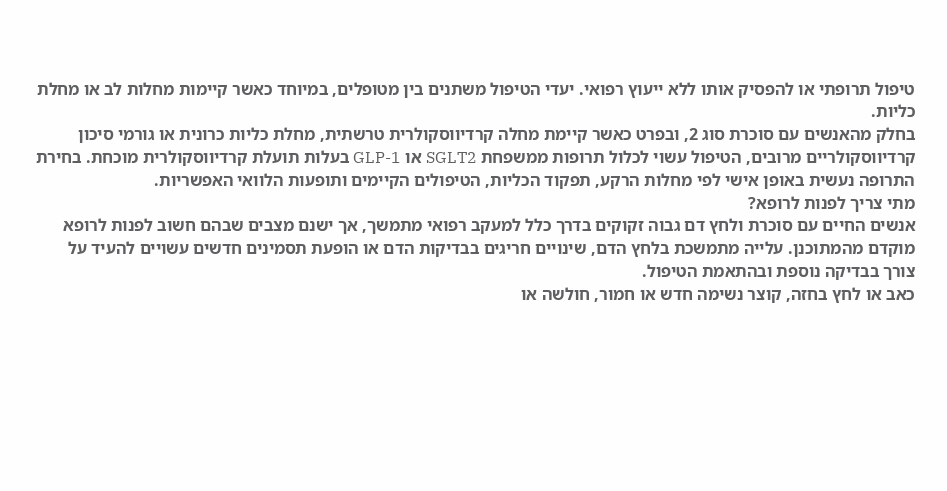טיפול תרופתי או להפסיק אותו ללא ייעוץ רפואי. יעדי הטיפול משתנים בין מטופלים, במיוחד כאשר קיימות מחלות לב או מחלת כליות.
בחלק מהאנשים עם סוכרת סוג 2, ובפרט כאשר קיימת מחלה קרדיווסקולרית טרשתית, מחלת כליות כרונית או גורמי סיכון קרדיווסקולריים מרובים, הטיפול עשוי לכלול תרופות ממשפחת SGLT2 או GLP-1 בעלות תועלת קרדיווסקולרית מוכחת. בחירת התרופה נעשית באופן אישי לפי מחלות הרקע, תפקוד הכליות, הטיפולים הקיימים ותופעות הלוואי האפשריות.
מתי צריך לפנות לרופא?
אנשים החיים עם סוכרת ולחץ דם גבוה זקוקים בדרך כלל למעקב רפואי מתמשך, אך ישנם מצבים שבהם חשוב לפנות לרופא מוקדם מהמתוכנן. עלייה מתמשכת בלחץ הדם, שינויים חריגים בבדיקות הדם או הופעת תסמינים חדשים עשויים להעיד על צורך בבדיקה נוספת ובהתאמת הטיפול.
כאב או לחץ בחזה, קוצר נשימה חדש או חמור, חולשה או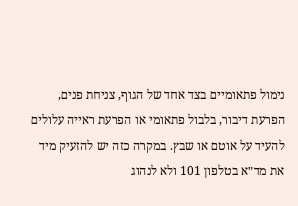נימול פתאומיים בצד אחד של הגוף, צניחת פנים, הפרעת דיבור, בלבול פתאומי או הפרעת ראייה עלולים להעיד על אוטם או שבץ. במקרה כזה יש להזעיק מיד את מד״א בטלפון 101 ולא לנהוג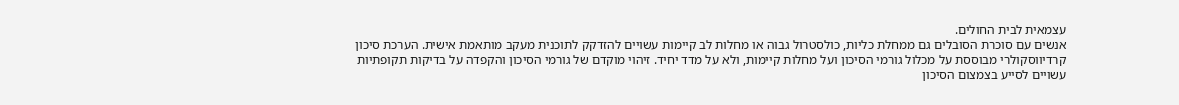עצמאית לבית החולים.
אנשים עם סוכרת הסובלים גם ממחלת כליות, כולסטרול גבוה או מחלות לב קיימות עשויים להזדקק לתוכנית מעקב מותאמת אישית. הערכת סיכון קרדיווסקולרי מבוססת על מכלול גורמי הסיכון ועל מחלות קיימות, ולא על מדד יחיד. זיהוי מוקדם של גורמי הסיכון והקפדה על בדיקות תקופתיות עשויים לסייע בצמצום הסיכון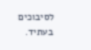לסיבוכים בעתיד.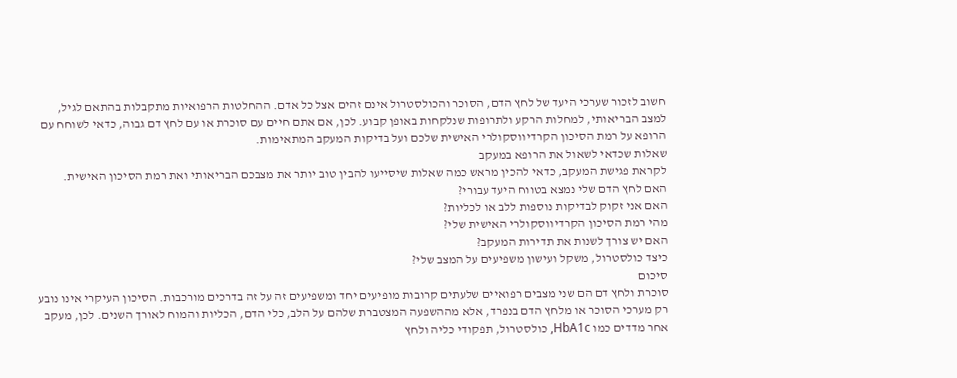חשוב לזכור שערכי היעד של לחץ הדם, הסוכר והכולסטרול אינם זהים אצל כל אדם. ההחלטות הרפואיות מתקבלות בהתאם לגיל, למצב הבריאותי, למחלות הרקע ולתרופות שנלקחות באופן קבוע. לכן, אם אתם חיים עם סוכרת או עם לחץ דם גבוה, כדאי לשוחח עם הרופא על רמת הסיכון הקרדיווסקולרי האישית שלכם ועל בדיקות המעקב המתאימות.
שאלות שכדאי לשאול את הרופא במעקב
לקראת פגישת המעקב, כדאי להכין מראש כמה שאלות שיסייעו להבין טוב יותר את מצבכם הבריאותי ואת רמת הסיכון האישית.
האם לחץ הדם שלי נמצא בטווח היעד עבורי?
האם אני זקוק לבדיקות נוספות ללב או לכליות?
מהי רמת הסיכון הקרדיווסקולרי האישית שלי?
האם יש צורך לשנות את תדירות המעקב?
כיצד כולסטרול, משקל ועישון משפיעים על המצב שלי?
סיכום
סוכרת ולחץ דם הם שני מצבים רפואיים שלעתים קרובות מופיעים יחד ומשפיעים זה על זה בדרכים מורכבות. הסיכון העיקרי אינו נובע רק מערכי הסוכר או מלחץ הדם בנפרד, אלא מההשפעה המצטברת שלהם על הלב, כלי הדם, הכליות והמוח לאורך השנים. לכן, מעקב אחר מדדים כמו HbA1c, כולסטרול, תפקודי כליה ולחץ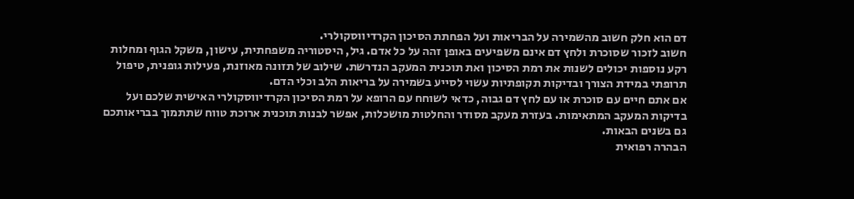דם הוא חלק חשוב מהשמירה על הבריאות ועל הפחתת הסיכון הקרדיווסקולרי.
חשוב לזכור שסוכרת ולחץ דם אינם משפיעים באופן זהה על כל אדם. גיל, היסטוריה משפחתית, עישון, משקל הגוף ומחלות רקע נוספות יכולים לשנות את רמת הסיכון ואת תוכנית המעקב הנדרשת. שילוב של תזונה מאוזנת, פעילות גופנית, טיפול תרופתי במידת הצורך ובדיקות תקופתיות עשוי לסייע בשמירה על בריאות הלב וכלי הדם.
אם אתם חיים עם סוכרת או עם לחץ דם גבוה, כדאי לשוחח עם הרופא על רמת הסיכון הקרדיווסקולרי האישית שלכם ועל בדיקות המעקב המתאימות. בעזרת מעקב מסודר והחלטות מושכלות, אפשר לבנות תוכנית ארוכת טווח שתתמוך בבריאותכם גם בשנים הבאות.
הבהרה רפואית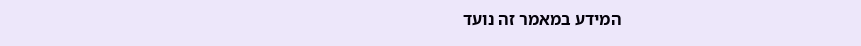המידע במאמר זה נועד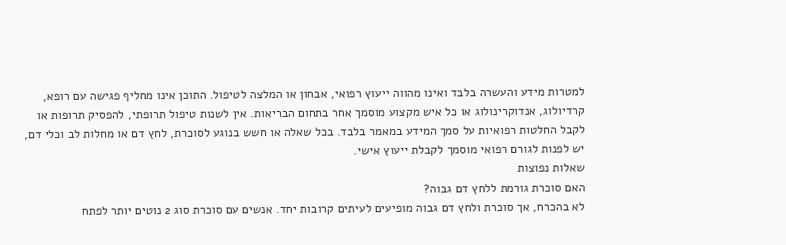למטרות מידע והעשרה בלבד ואינו מהווה ייעוץ רפואי, אבחון או המלצה לטיפול. התוכן אינו מחליף פגישה עם רופא, קרדיולוג, אנדוקרינולוג או כל איש מקצוע מוסמך אחר בתחום הבריאות. אין לשנות טיפול תרופתי, להפסיק תרופות או לקבל החלטות רפואיות על סמך המידע במאמר בלבד. בכל שאלה או חשש בנוגע לסוכרת, לחץ דם או מחלות לב וכלי דם, יש לפנות לגורם רפואי מוסמך לקבלת ייעוץ אישי.
שאלות נפוצות
האם סוכרת גורמת ללחץ דם גבוה?
לא בהכרח, אך סוכרת ולחץ דם גבוה מופיעים לעיתים קרובות יחד. אנשים עם סוכרת סוג 2 נוטים יותר לפתח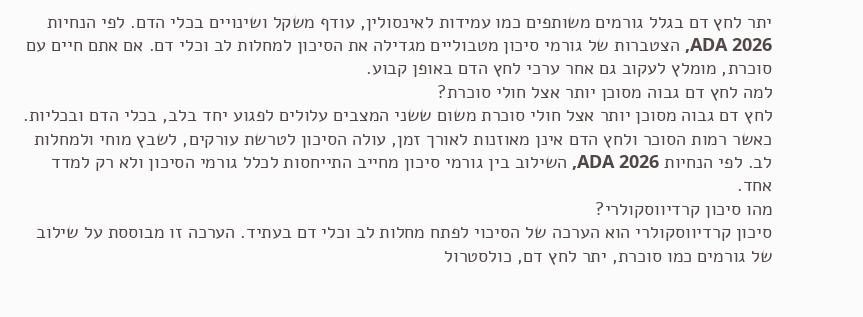יתר לחץ דם בגלל גורמים משותפים כמו עמידות לאינסולין, עודף משקל ושינויים בכלי הדם. לפי הנחיות ADA 2026, הצטברות של גורמי סיכון מטבוליים מגדילה את הסיכון למחלות לב וכלי דם. אם אתם חיים עם סוכרת, מומלץ לעקוב גם אחר ערכי לחץ הדם באופן קבוע.
למה לחץ דם גבוה מסוכן יותר אצל חולי סוכרת?
לחץ דם גבוה מסוכן יותר אצל חולי סוכרת משום ששני המצבים עלולים לפגוע יחד בלב, בכלי הדם ובכליות. כאשר רמות הסוכר ולחץ הדם אינן מאוזנות לאורך זמן, עולה הסיכון לטרשת עורקים, לשבץ מוחי ולמחלות לב. לפי הנחיות ADA 2026, השילוב בין גורמי סיכון מחייב התייחסות לכלל גורמי הסיכון ולא רק למדד אחד.
מהו סיכון קרדיווסקולרי?
סיכון קרדיווסקולרי הוא הערכה של הסיכוי לפתח מחלות לב וכלי דם בעתיד. הערכה זו מבוססת על שילוב של גורמים כמו סוכרת, יתר לחץ דם, כולסטרול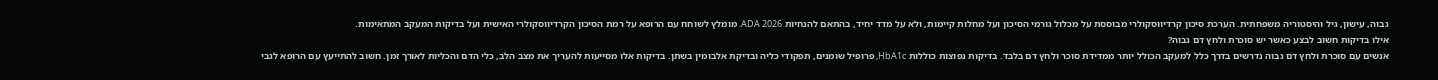גבוה, עישון, גיל והיסטוריה משפחתית. הערכת סיכון קרדיווסקולרי מבוססת על מכלול גורמי הסיכון ועל מחלות קיימות, ולא על מדד יחיד, בהתאם להנחיות ADA 2026. מומלץ לשוחח עם הרופא על רמת הסיכון הקרדיווסקולרי האישית ועל בדיקות המעקב המתאימות.
אילו בדיקות חשוב לבצע כאשר יש סוכרת ולחץ דם גבוה?
אנשים עם סוכרת ולחץ דם גבוה נדרשים בדרך כלל למעקב הכולל יותר ממדידת סוכר ולחץ דם בלבד. בדיקות נפוצות כוללות HbA1c, פרופיל שומנים, תפקודי כליה ובדיקת אלבומין בשתן. בדיקות אלו מסייעות להעריך את מצב הלב, כלי הדם והכליות לאורך זמן. חשוב להתייעץ עם הרופא לגבי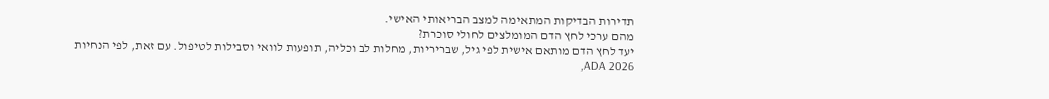תדירות הבדיקות המתאימה למצב הבריאותי האישי.
מהם ערכי לחץ הדם המומלצים לחולי סוכרת?
יעד לחץ הדם מותאם אישית לפי גיל, שבריריות, מחלות לב וכליה, תופעות לוואי וסבילות לטיפול. עם זאת, לפי הנחיות ADA 2026,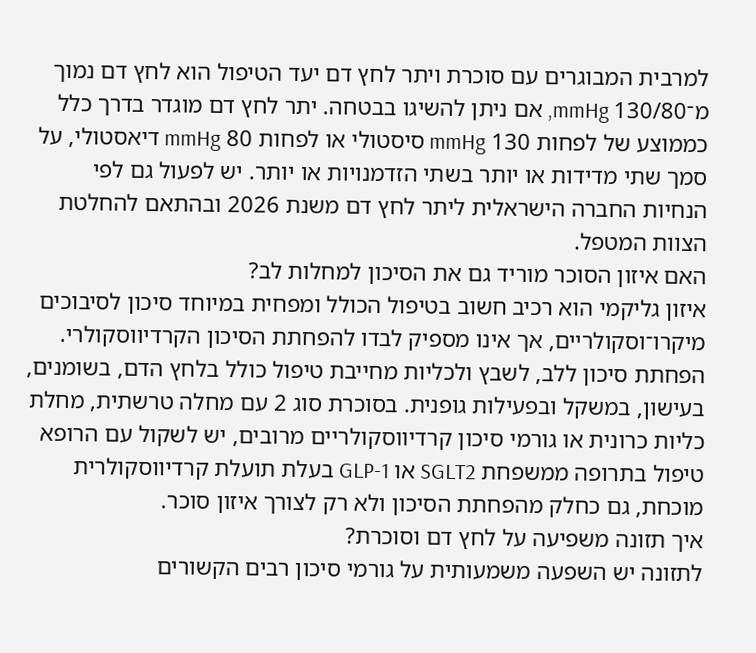למרבית המבוגרים עם סוכרת ויתר לחץ דם יעד הטיפול הוא לחץ דם נמוך מ־130/80 mmHg, אם ניתן להשיגו בבטחה. יתר לחץ דם מוגדר בדרך כלל כממוצע של לפחות 130 mmHg סיסטולי או לפחות 80 mmHg דיאסטולי, על סמך שתי מדידות או יותר בשתי הזדמנויות או יותר. יש לפעול גם לפי הנחיות החברה הישראלית ליתר לחץ דם משנת 2026 ובהתאם להחלטת הצוות המטפל.
האם איזון הסוכר מוריד גם את הסיכון למחלות לב?
איזון גליקמי הוא רכיב חשוב בטיפול הכולל ומפחית במיוחד סיכון לסיבוכים מיקרו־וסקולריים, אך אינו מספיק לבדו להפחתת הסיכון הקרדיווסקולרי. הפחתת סיכון ללב, לשבץ ולכליות מחייבת טיפול כולל בלחץ הדם, בשומנים, בעישון, במשקל ובפעילות גופנית. בסוכרת סוג 2 עם מחלה טרשתית, מחלת כליות כרונית או גורמי סיכון קרדיווסקולריים מרובים, יש לשקול עם הרופא טיפול בתרופה ממשפחת SGLT2 או GLP-1 בעלת תועלת קרדיווסקולרית מוכחת, גם כחלק מהפחתת הסיכון ולא רק לצורך איזון סוכר.
איך תזונה משפיעה על לחץ דם וסוכרת?
לתזונה יש השפעה משמעותית על גורמי סיכון רבים הקשורים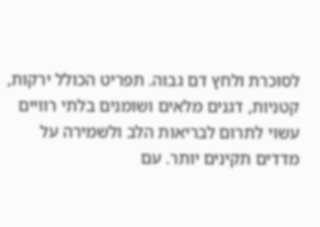לסוכרת ולחץ דם גבוה. תפריט הכולל ירקות, קטניות, דגנים מלאים ושומנים בלתי רוויים עשוי לתרום לבריאות הלב ולשמירה על מדדים תקינים יותר. עם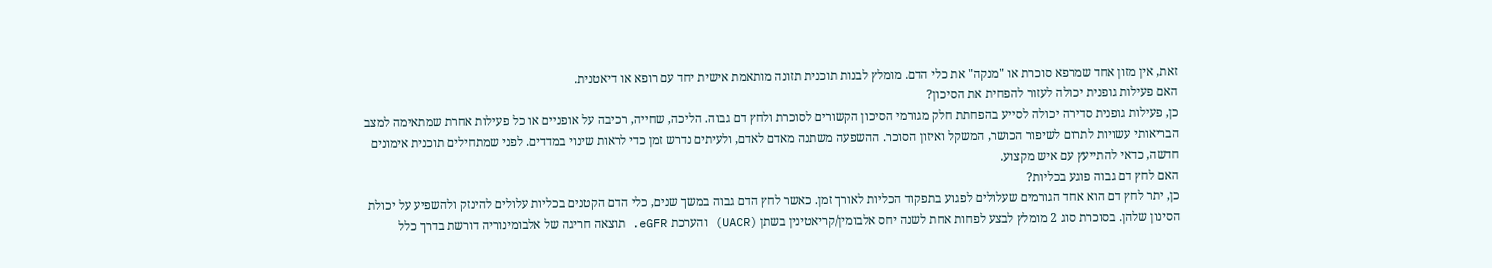זאת, אין מזון אחד שמרפא סוכרת או "מנקה" את כלי הדם. מומלץ לבנות תוכנית תזונה מותאמת אישית יחד עם רופא או דיאטנית.
האם פעילות גופנית יכולה לעזור להפחית את הסיכון?
כן, פעילות גופנית סדירה יכולה לסייע בהפחתת חלק מגורמי הסיכון הקשורים לסוכרת ולחץ דם גבוה. הליכה, שחייה, רכיבה על אופניים או כל פעילות אחרת שמתאימה למצב הבריאותי עשויות לתרום לשיפור הכושר, המשקל ואיזון הסוכר. ההשפעה משתנה מאדם לאדם, ולעיתים נדרש זמן כדי לראות שינוי במדדים. לפני שמתחילים תוכנית אימונים חדשה, כדאי להתייעץ עם איש מקצוע.
האם לחץ דם גבוה פוגע בכליות?
כן, יתר לחץ דם הוא אחד הגורמים שעלולים לפגוע בתפקוד הכליות לאורך זמן. כאשר לחץ הדם גבוה במשך שנים, כלי הדם הקטנים בכליות עלולים להינזק ולהשפיע על יכולת הסינון שלהן. בסוכרת סוג 2 מומלץ לבצע לפחות אחת לשנה יחס אלבומין/קריאטינין בשתן (UACR) והערכת eGFR. תוצאה חריגה של אלבומינוריה דורשת בדרך כלל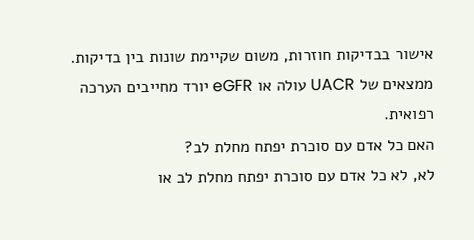אישור בבדיקות חוזרות, משום שקיימת שונות בין בדיקות. ממצאים של UACR עולה או eGFR יורד מחייבים הערכה רפואית.
האם כל אדם עם סוכרת יפתח מחלת לב?
לא, לא כל אדם עם סוכרת יפתח מחלת לב או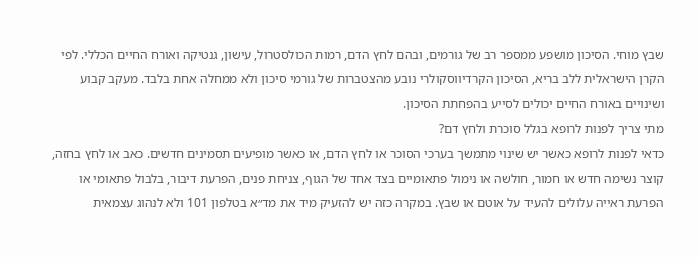שבץ מוחי. הסיכון מושפע ממספר רב של גורמים, ובהם לחץ הדם, רמות הכולסטרול, עישון, גנטיקה ואורח החיים הכללי. לפי הקרן הישראלית ללב בריא, הסיכון הקרדיווסקולרי נובע מהצטברות של גורמי סיכון ולא ממחלה אחת בלבד. מעקב קבוע ושינויים באורח החיים יכולים לסייע בהפחתת הסיכון.
מתי צריך לפנות לרופא בגלל סוכרת ולחץ דם?
כדאי לפנות לרופא כאשר יש שינוי מתמשך בערכי הסוכר או לחץ הדם, או כאשר מופיעים תסמינים חדשים. כאב או לחץ בחזה, קוצר נשימה חדש או חמור, חולשה או נימול פתאומיים בצד אחד של הגוף, צניחת פנים, הפרעת דיבור, בלבול פתאומי או הפרעת ראייה עלולים להעיד על אוטם או שבץ. במקרה כזה יש להזעיק מיד את מד״א בטלפון 101 ולא לנהוג עצמאית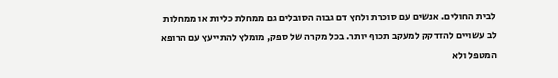לבית החולים. אנשים עם סוכרת ולחץ דם גבוה הסובלים גם ממחלת כליות או ממחלות לב עשויים להזדקק למעקב תכוף יותר. בכל מקרה של ספק, מומלץ להתייעץ עם הרופא המטפל ולא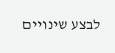לבצע שינויים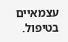עצמאיים בטיפול.